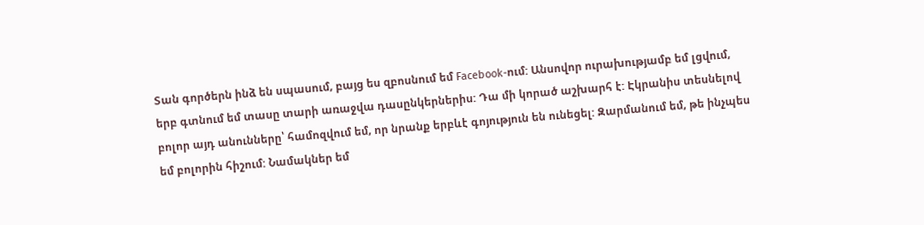Տան գործերն ինձ են սպասում, բայց ես զբոսնում եմ Facebook-ում: Անսովոր ուրախությամբ եմ լցվում, երբ գտնում եմ տասը տարի առաջվա դասընկերներիս: Դա մի կորած աշխարհ է: Էկրանիս տեսնելով բոլոր այդ անունները՝ համոզվում եմ, որ նրանք երբևէ գոյություն են ունեցել: Զարմանում եմ, թե ինչպես եմ բոլորին հիշում: Նամակներ եմ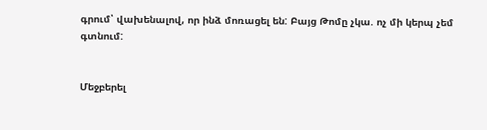գրում՝ վախենալով, որ ինձ մոռացել են: Բայց Թոմը չկա. ոչ մի կերպ չեմ գտնում:


Մեջբերել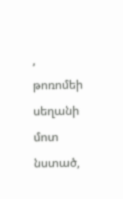, թոռոմեի սեղանի մոտ նստած,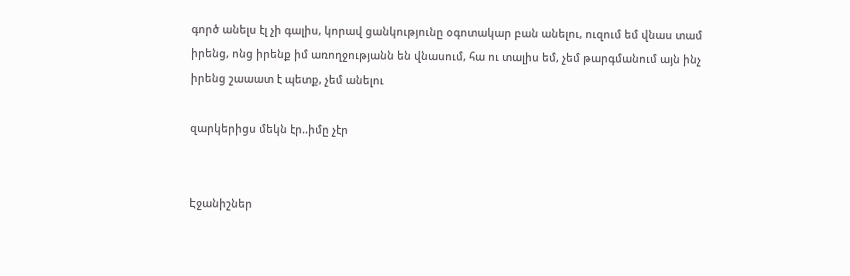գործ անելս էլ չի գալիս, կորավ ցանկությունը օգոտակար բան անելու, ուզում եմ վնաս տամ իրենց, ոնց իրենք իմ առողջությանն են վնասում, հա ու տալիս եմ, չեմ թարգմանում այն ինչ իրենց շաաատ է պետք, չեմ անելու

զարկերիցս մեկն էր..իմը չէր


Էջանիշներ